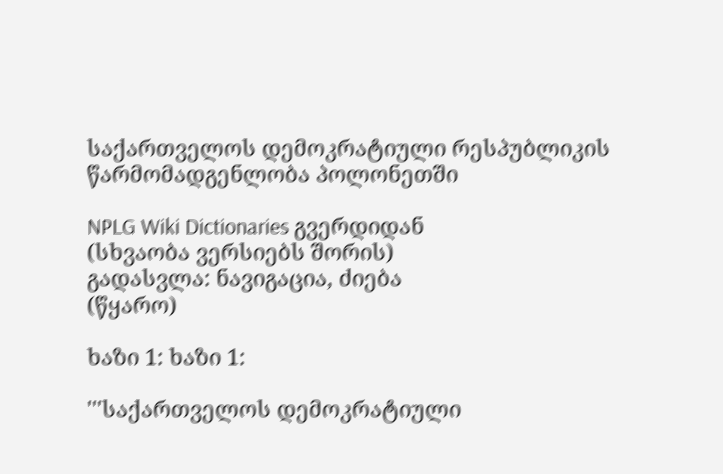საქართველოს დემოკრატიული რესპუბლიკის წარმომადგენლობა პოლონეთში

NPLG Wiki Dictionaries გვერდიდან
(სხვაობა ვერსიებს შორის)
გადასვლა: ნავიგაცია, ძიება
(წყარო)

ხაზი 1: ხაზი 1:

'''საქართველოს დემოკრატიული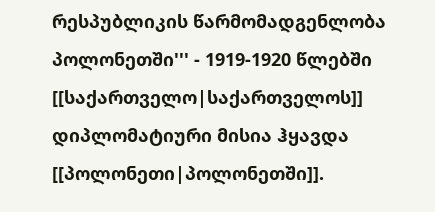რესპუბლიკის წარმომადგენლობა პოლონეთში''' - 1919-1920 წლებში [[საქართველო|საქართველოს]] დიპლომატიური მისია ჰყავდა [[პოლონეთი|პოლონეთში]].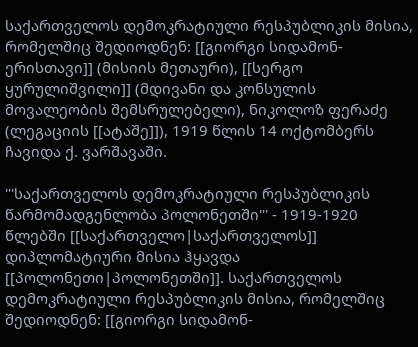საქართველოს დემოკრატიული რესპუბლიკის მისია, რომელშიც შედიოდნენ: [[გიორგი სიდამონ-ერისთავი]] (მისიის მეთაური), [[სერგო ყურულიშვილი]] (მდივანი და კონსულის მოვალეობის შემსრულებელი), ნიკოლოზ ფერაძე (ლეგაციის [[ატაშე]]), 1919 წლის 14 ოქტომბერს ჩავიდა ქ. ვარშავაში.

'''საქართველოს დემოკრატიული რესპუბლიკის წარმომადგენლობა პოლონეთში''' - 1919-1920 წლებში [[საქართველო|საქართველოს]] დიპლომატიური მისია ჰყავდა [[პოლონეთი|პოლონეთში]]. საქართველოს დემოკრატიული რესპუბლიკის მისია, რომელშიც შედიოდნენ: [[გიორგი სიდამონ-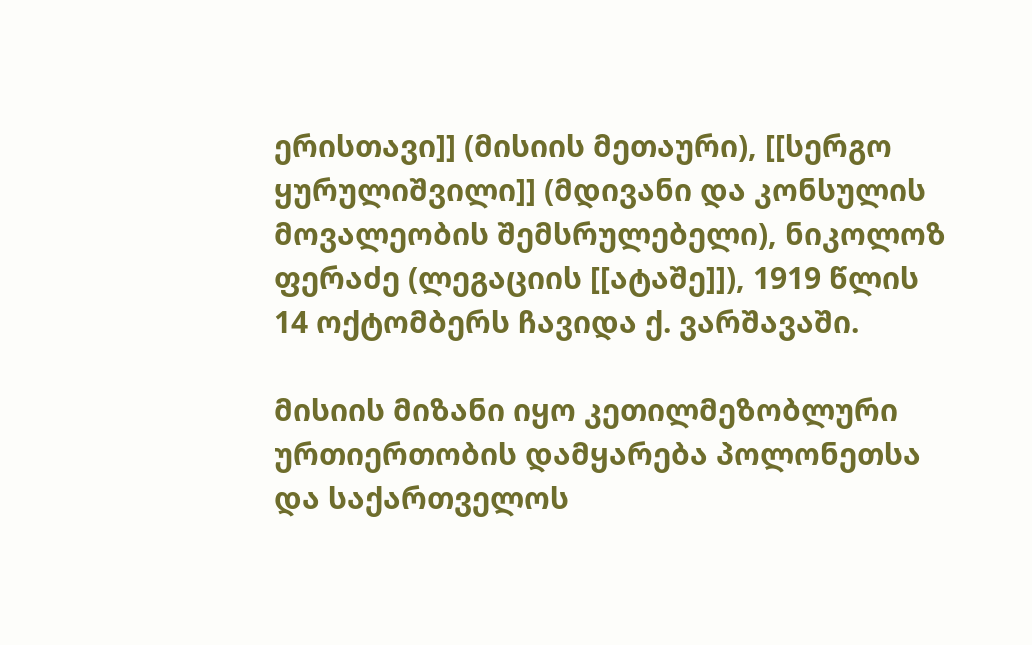ერისთავი]] (მისიის მეთაური), [[სერგო ყურულიშვილი]] (მდივანი და კონსულის მოვალეობის შემსრულებელი), ნიკოლოზ ფერაძე (ლეგაციის [[ატაშე]]), 1919 წლის 14 ოქტომბერს ჩავიდა ქ. ვარშავაში.

მისიის მიზანი იყო კეთილმეზობლური ურთიერთობის დამყარება პოლონეთსა და საქართველოს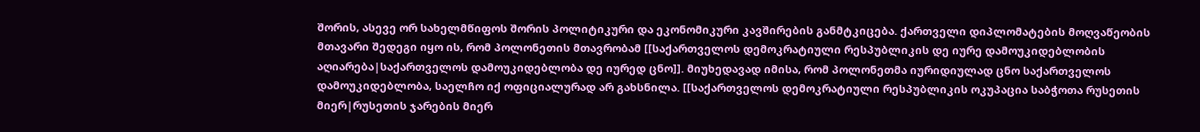შორის, ასევე ორ სახელმწიფოს შორის პოლიტიკური და ეკონომიკური კავშირების განმტკიცება. ქართველი დიპლომატების მოღვაწეობის მთავარი შედეგი იყო ის, რომ პოლონეთის მთავრობამ [[საქართველოს დემოკრატიული რესპუბლიკის დე იურე დამოუკიდებლობის აღიარება|საქართველოს დამოუკიდებლობა დე იურედ ცნო]]. მიუხედავად იმისა, რომ პოლონეთმა იურიდიულად ცნო საქართველოს დამოუკიდებლობა, საელჩო იქ ოფიციალურად არ გახსნილა. [[საქართველოს დემოკრატიული რესპუბლიკის ოკუპაცია საბჭოთა რუსეთის მიერ|რუსეთის ჯარების მიერ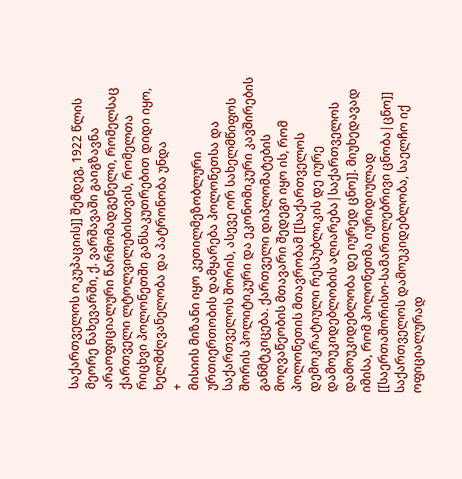საქართველოს ოკუპაციის]] შემდეგ, 1922 წლის მეორე ნახევარში, ქ. ვარშავაში გაიგზავნა არაოფიციალური წარმომადგენელი, რომელსაც ქართველი ლტოლვილებისთვის, რომელთა რიცხვი პოლონეთში განსაკუთრებით დიდი იყო, ხელმძღვანელობა და პატრონობა უნდა
+
მისიის მიზანი იყო კეთილმეზობლური ურთიერთობის დამყარება პოლონეთსა და საქართველოს შორის, ასევე ორ სახელმწიფოს შორის პოლიტიკური და ეკონომიკური კავშირების განმტკიცება. ქართველი დიპლომატების მოღვაწეობის მთავარი შედეგი იყო ის, რომ პოლონეთის მთავრობამ [[საქართველოს დემოკრატიული რესპუბლიკის დე იურე დამოუკიდებლობის აღიარება|საქართველოს დამოუკიდებლობა დე იურედ ცნო]]. მიუხედავად იმისა, რომ პოლონეთმა იურიდიულად [[საერთაშორისო-სამართლებრივი ცნობა|ცნო]] საქართველოს დამოუკიდებლობა, საელჩო იქ ოფიციალურად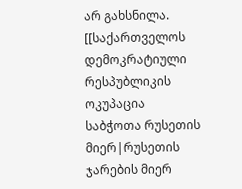არ გახსნილა. [[საქართველოს დემოკრატიული რესპუბლიკის ოკუპაცია საბჭოთა რუსეთის მიერ|რუსეთის ჯარების მიერ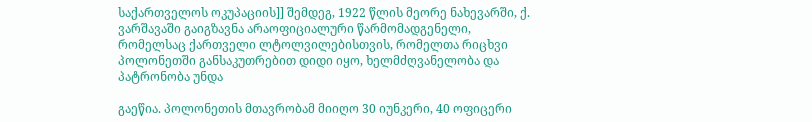საქართველოს ოკუპაციის]] შემდეგ, 1922 წლის მეორე ნახევარში, ქ. ვარშავაში გაიგზავნა არაოფიციალური წარმომადგენელი, რომელსაც ქართველი ლტოლვილებისთვის, რომელთა რიცხვი პოლონეთში განსაკუთრებით დიდი იყო, ხელმძღვანელობა და პატრონობა უნდა

გაეწია. პოლონეთის მთავრობამ მიიღო 30 იუნკერი, 40 ოფიცერი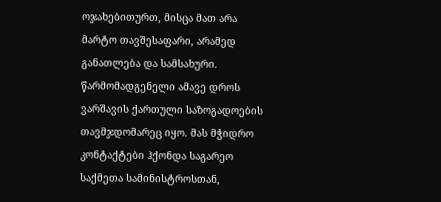ოჯახებითურთ, მისცა მათ არა მარტო თავშესაფარი, არამედ განათლება და სამსახური. წარმომადგენელი ამავე დროს ვარშავის ქართული საზოგადოების თავმჯდომარეც იყო. მას მჭიდრო კონტაქტები ჰქონდა საგარეო საქმეთა სამინისტროსთან,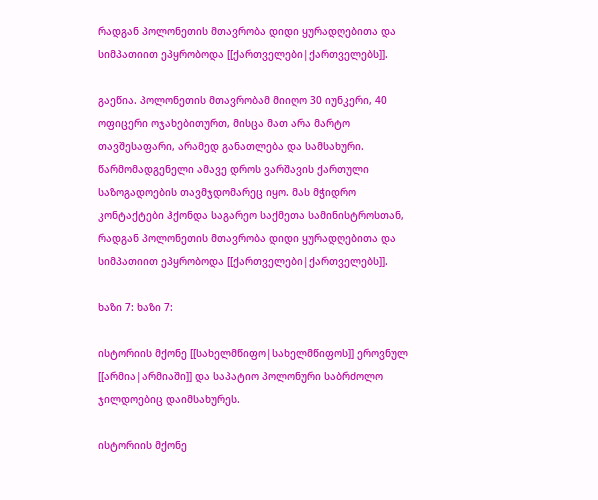რადგან პოლონეთის მთავრობა დიდი ყურადღებითა და სიმპათიით ეპყრობოდა [[ქართველები|ქართველებს]].

გაეწია. პოლონეთის მთავრობამ მიიღო 30 იუნკერი, 40 ოფიცერი ოჯახებითურთ, მისცა მათ არა მარტო თავშესაფარი, არამედ განათლება და სამსახური. წარმომადგენელი ამავე დროს ვარშავის ქართული საზოგადოების თავმჯდომარეც იყო. მას მჭიდრო კონტაქტები ჰქონდა საგარეო საქმეთა სამინისტროსთან, რადგან პოლონეთის მთავრობა დიდი ყურადღებითა და სიმპათიით ეპყრობოდა [[ქართველები|ქართველებს]].

ხაზი 7: ხაზი 7:

ისტორიის მქონე [[სახელმწიფო|სახელმწიფოს]] ეროვნულ [[არმია|არმიაში]] და საპატიო პოლონური საბრძოლო ჯილდოებიც დაიმსახურეს.

ისტორიის მქონე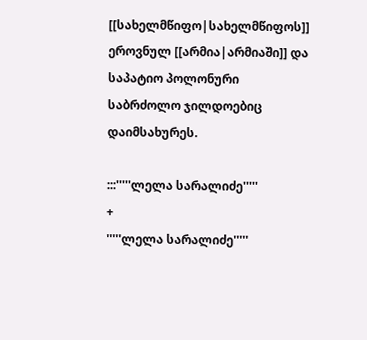[[სახელმწიფო|სახელმწიფოს]] ეროვნულ [[არმია|არმიაში]] და საპატიო პოლონური საბრძოლო ჯილდოებიც დაიმსახურეს.

:::'''''ლელა სარალიძე'''''
+
'''''ლელა სარალიძე'''''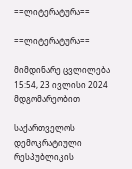==ლიტერატურა==

==ლიტერატურა==

მიმდინარე ცვლილება 15:54, 23 ივლისი 2024 მდგომარეობით

საქართველოს დემოკრატიული რესპუბლიკის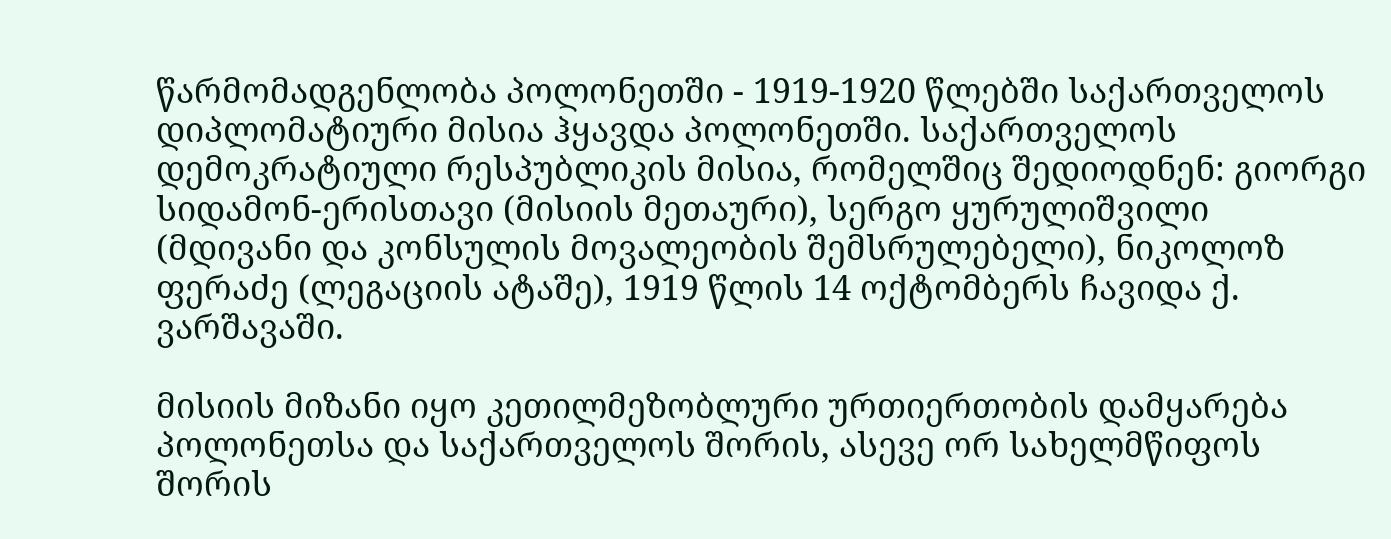წარმომადგენლობა პოლონეთში - 1919-1920 წლებში საქართველოს დიპლომატიური მისია ჰყავდა პოლონეთში. საქართველოს დემოკრატიული რესპუბლიკის მისია, რომელშიც შედიოდნენ: გიორგი სიდამონ-ერისთავი (მისიის მეთაური), სერგო ყურულიშვილი (მდივანი და კონსულის მოვალეობის შემსრულებელი), ნიკოლოზ ფერაძე (ლეგაციის ატაშე), 1919 წლის 14 ოქტომბერს ჩავიდა ქ. ვარშავაში.

მისიის მიზანი იყო კეთილმეზობლური ურთიერთობის დამყარება პოლონეთსა და საქართველოს შორის, ასევე ორ სახელმწიფოს შორის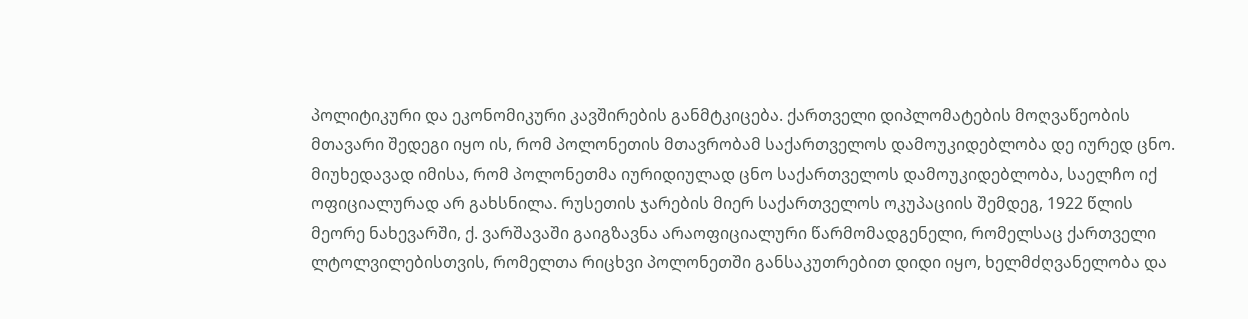პოლიტიკური და ეკონომიკური კავშირების განმტკიცება. ქართველი დიპლომატების მოღვაწეობის მთავარი შედეგი იყო ის, რომ პოლონეთის მთავრობამ საქართველოს დამოუკიდებლობა დე იურედ ცნო. მიუხედავად იმისა, რომ პოლონეთმა იურიდიულად ცნო საქართველოს დამოუკიდებლობა, საელჩო იქ ოფიციალურად არ გახსნილა. რუსეთის ჯარების მიერ საქართველოს ოკუპაციის შემდეგ, 1922 წლის მეორე ნახევარში, ქ. ვარშავაში გაიგზავნა არაოფიციალური წარმომადგენელი, რომელსაც ქართველი ლტოლვილებისთვის, რომელთა რიცხვი პოლონეთში განსაკუთრებით დიდი იყო, ხელმძღვანელობა და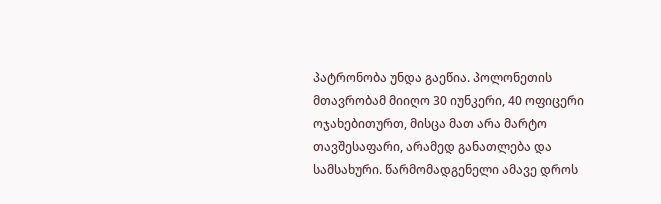პატრონობა უნდა გაეწია. პოლონეთის მთავრობამ მიიღო 30 იუნკერი, 40 ოფიცერი ოჯახებითურთ, მისცა მათ არა მარტო თავშესაფარი, არამედ განათლება და სამსახური. წარმომადგენელი ამავე დროს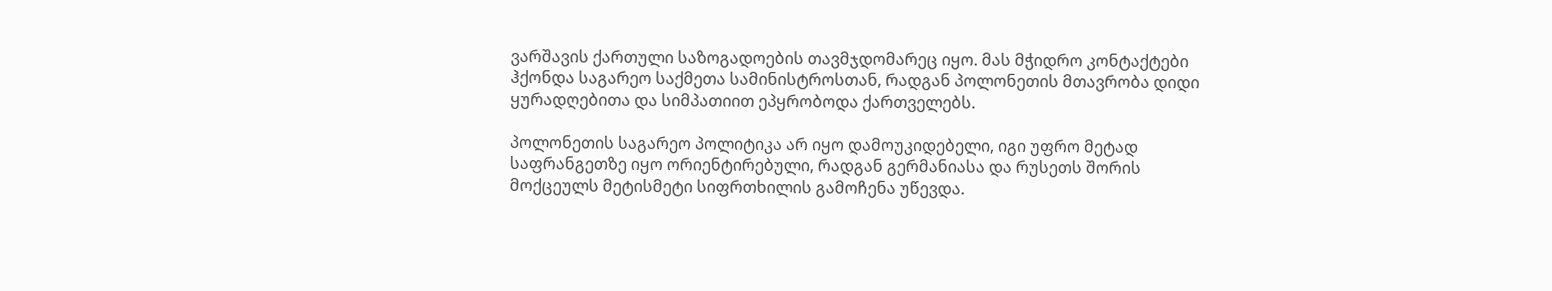ვარშავის ქართული საზოგადოების თავმჯდომარეც იყო. მას მჭიდრო კონტაქტები ჰქონდა საგარეო საქმეთა სამინისტროსთან, რადგან პოლონეთის მთავრობა დიდი ყურადღებითა და სიმპათიით ეპყრობოდა ქართველებს.

პოლონეთის საგარეო პოლიტიკა არ იყო დამოუკიდებელი, იგი უფრო მეტად საფრანგეთზე იყო ორიენტირებული, რადგან გერმანიასა და რუსეთს შორის მოქცეულს მეტისმეტი სიფრთხილის გამოჩენა უწევდა.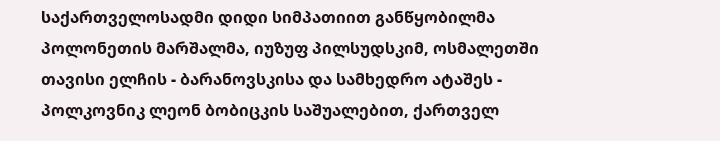საქართველოსადმი დიდი სიმპათიით განწყობილმა პოლონეთის მარშალმა, იუზუფ პილსუდსკიმ, ოსმალეთში თავისი ელჩის - ბარანოვსკისა და სამხედრო ატაშეს - პოლკოვნიკ ლეონ ბობიცკის საშუალებით, ქართველ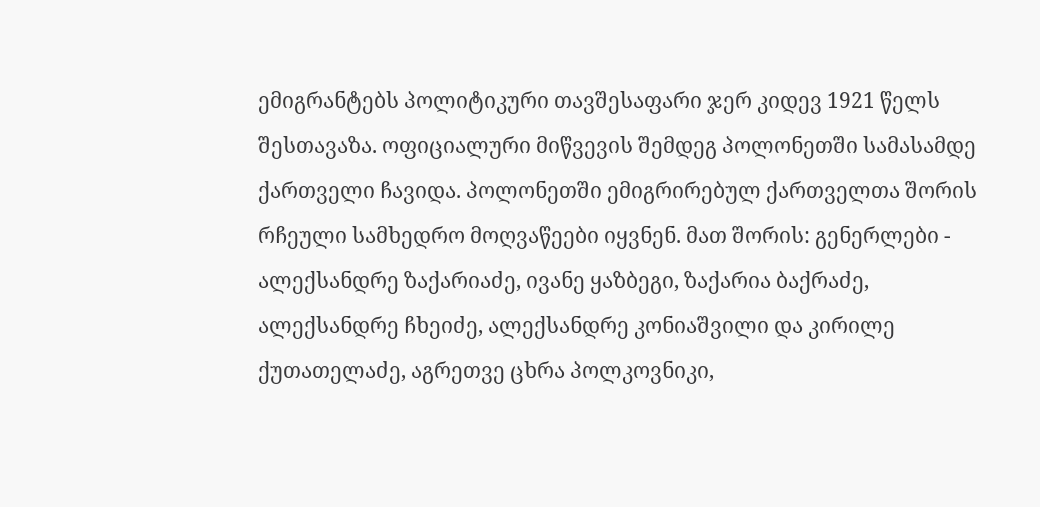ემიგრანტებს პოლიტიკური თავშესაფარი ჯერ კიდევ 1921 წელს შესთავაზა. ოფიციალური მიწვევის შემდეგ პოლონეთში სამასამდე ქართველი ჩავიდა. პოლონეთში ემიგრირებულ ქართველთა შორის რჩეული სამხედრო მოღვაწეები იყვნენ. მათ შორის: გენერლები - ალექსანდრე ზაქარიაძე, ივანე ყაზბეგი, ზაქარია ბაქრაძე, ალექსანდრე ჩხეიძე, ალექსანდრე კონიაშვილი და კირილე ქუთათელაძე, აგრეთვე ცხრა პოლკოვნიკი,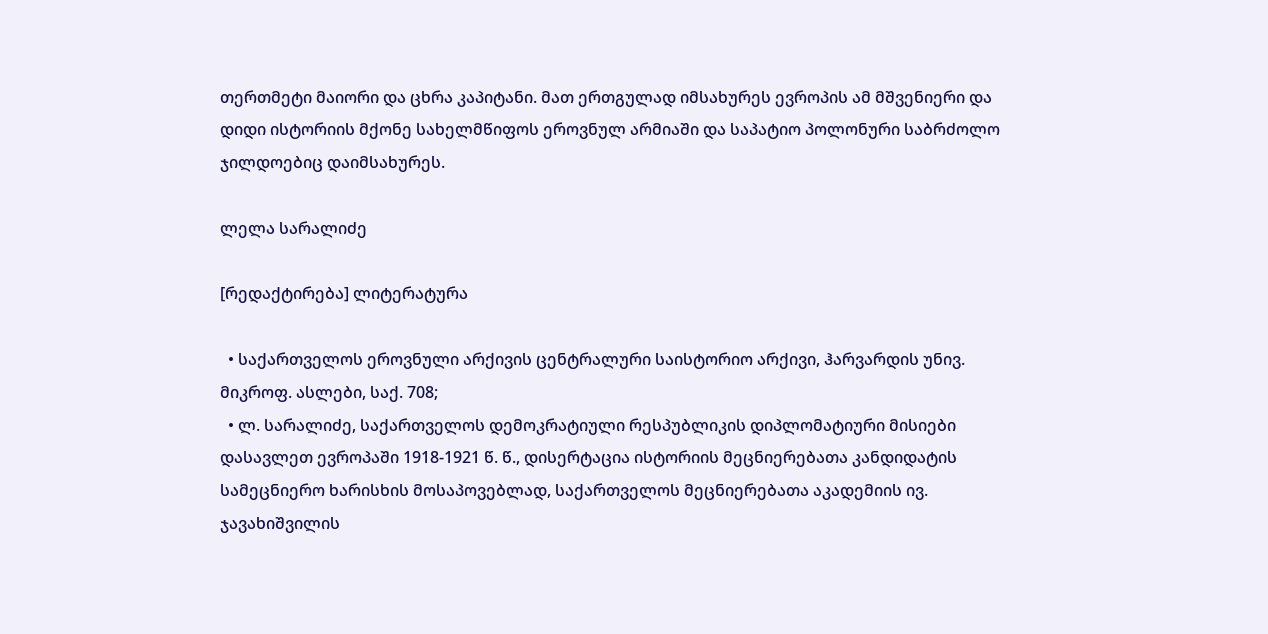თერთმეტი მაიორი და ცხრა კაპიტანი. მათ ერთგულად იმსახურეს ევროპის ამ მშვენიერი და დიდი ისტორიის მქონე სახელმწიფოს ეროვნულ არმიაში და საპატიო პოლონური საბრძოლო ჯილდოებიც დაიმსახურეს.

ლელა სარალიძე

[რედაქტირება] ლიტერატურა

  • საქართველოს ეროვნული არქივის ცენტრალური საისტორიო არქივი, ჰარვარდის უნივ. მიკროფ. ასლები, საქ. 708;
  • ლ. სარალიძე, საქართველოს დემოკრატიული რესპუბლიკის დიპლომატიური მისიები დასავლეთ ევროპაში 1918-1921 წ. წ., დისერტაცია ისტორიის მეცნიერებათა კანდიდატის სამეცნიერო ხარისხის მოსაპოვებლად, საქართველოს მეცნიერებათა აკადემიის ივ. ჯავახიშვილის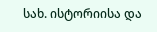სახ. ისტორიისა და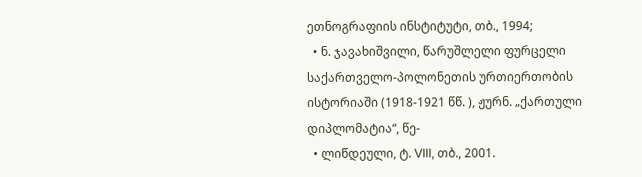ეთნოგრაფიის ინსტიტუტი, თბ., 1994;
  • ნ. ჯავახიშვილი, წარუშლელი ფურცელი საქართველო-პოლონეთის ურთიერთობის ისტორიაში (1918-1921 წწ. ), ჟურნ. „ქართული დიპლომატია“, წე-
  • ლიწდეული, ტ. VIII, თბ., 2001.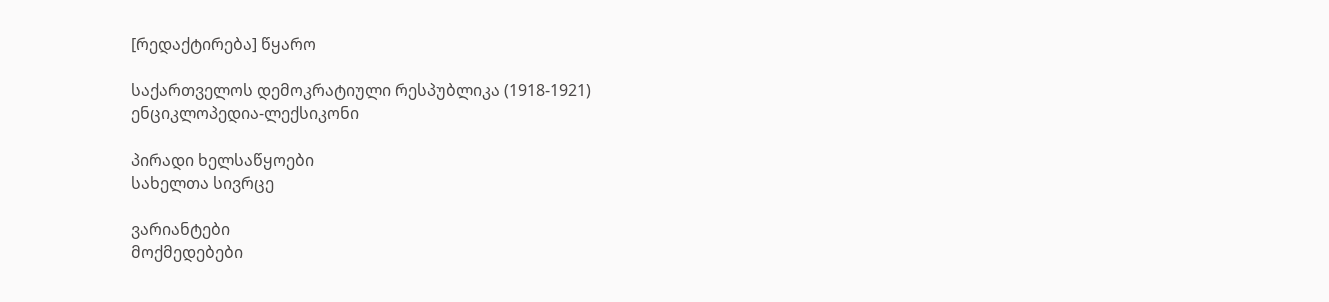[რედაქტირება] წყარო

საქართველოს დემოკრატიული რესპუბლიკა (1918-1921) ენციკლოპედია-ლექსიკონი

პირადი ხელსაწყოები
სახელთა სივრცე

ვარიანტები
მოქმედებები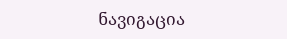ნავიგაცია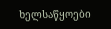ხელსაწყოები